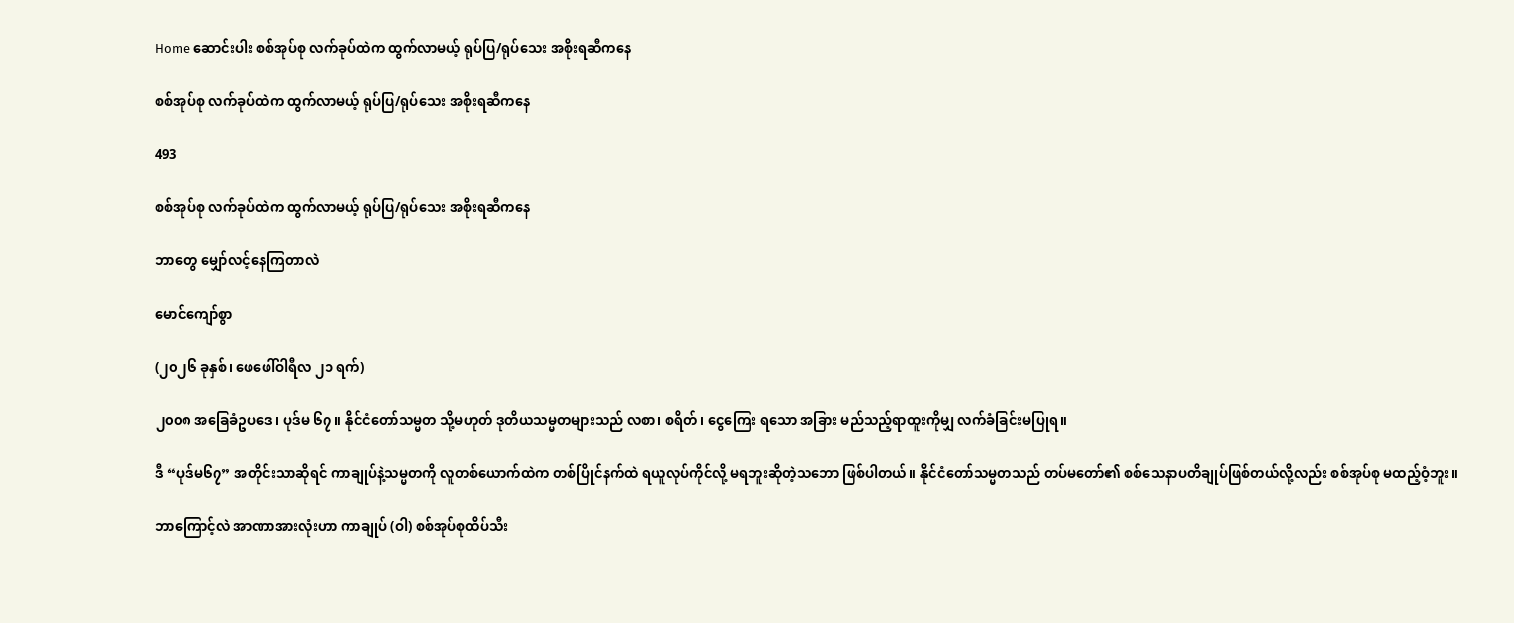Home ဆောင်းပါး စစ်အုပ်စု လက်ခုပ်ထဲက ထွက်လာမယ့် ရုပ်ပြ/ရုပ်သေး အစိုးရဆီကနေ

စစ်အုပ်စု လက်ခုပ်ထဲက ထွက်လာမယ့် ရုပ်ပြ/ရုပ်သေး အစိုးရဆီကနေ

493

စစ်အုပ်စု လက်ခုပ်ထဲက ထွက်လာမယ့် ရုပ်ပြ/ရုပ်သေး အစိုးရဆီကနေ

ဘာတွေ မျှော်လင့်နေကြတာလဲ

မောင်ကျော်စွာ

(၂၀၂၆ ခုနှစ်၊ ဖေဖေါ်ဝါရီလ ၂၁ ရက်)

၂၀၀၈ အခြေခံဥပဒေ၊ ပုဒ်မ ၆၇။ နိုင်ငံတော်သမ္မတ သို့မဟုတ် ဒုတိယသမ္မတများသည် လစာ၊ စရိတ်၊ ငွေကြေး ရသော အခြား မည်သည့်ရာထူးကိုမျှ လက်ခံခြင်းမပြုရ။

ဒီ “ပုဒ်မ၆၇” အတိုင်းသာဆိုရင် ကာချုပ်နဲ့သမ္မတကို လူတစ်ယောက်ထဲက တစ်ပြိုင်နက်ထဲ ရယူလုပ်ကိုင်လို့ မရဘူးဆိုတဲ့သဘော ဖြစ်ပါတယ်။ နိုင်ငံတော်သမ္မတသည် တပ်မတော်၏ စစ်သေနာပတိချုပ်ဖြစ်တယ်လို့လည်း စစ်အုပ်စု မထည့်ဝံ့ဘူး။

ဘာကြောင့်လဲ အာဏာအားလုံးဟာ ကာချုပ် (ဝါ) စစ်အုပ်စုထိပ်သီး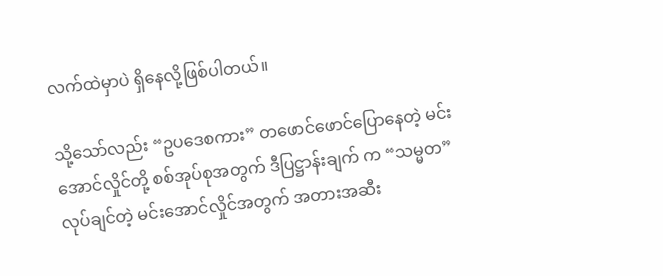လက်ထဲမှာပဲ ရှိနေလို့ဖြစ်ပါတယ်။

သို့သော်လည်း “ဥပဒေစကား” တဖောင်ဖောင်ပြောနေတဲ့ မင်းအောင်လှိုင်တို့ စစ်အုပ်စုအတွက် ဒီပြဋ္ဌာန်းချက် က “သမ္မတ” လုပ်ချင်တဲ့ မင်းအောင်လှိုင်အတွက် အတားအဆီး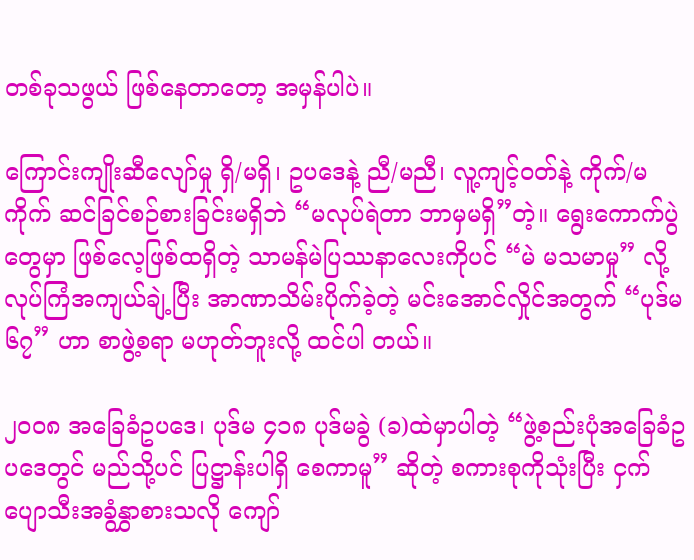တစ်ခုသဖွယ် ဖြစ်နေတာတော့ အမှန်ပါပဲ။

ကြောင်းကျိုးဆီလျော်မှု ရှိ/မရှိ၊ ဥပဒေနဲ့ ညီ/မညီ၊ လူ့ကျင့်ဝတ်နဲ့ ကိုက်/မကိုက် ဆင်ခြင်စဉ်စားခြင်းမရှိဘဲ “မလုပ်ရဲတာ ဘာမှမရှိ”တဲ့။ ရွေးကောက်ပွဲတွေမှာ ဖြစ်လေ့ဖြစ်ထရှိတဲ့ သာမန်မဲပြဿနာလေးကိုပင် “မဲ မသမာမှု” လို့ လုပ်ကြံအကျယ်ချဲ့ပြီး အာဏာသိမ်းပိုက်ခဲ့တဲ့ မင်းအောင်လှိုင်အတွက် “ပုဒ်မ ၆၇” ဟာ စာဖွဲ့စရာ မဟုတ်ဘူးလို့ ထင်ပါ တယ်။

၂၀၀၈ အခြေခံဥပဒေ၊ ပုဒ်မ ၄၁၈ ပုဒ်မခွဲ (ခ)ထဲမှာပါတဲ့ “ဖွဲ့စည်းပုံအခြေခံဥပဒေတွင် မည်သို့ပင် ပြဋ္ဌာန်းပါရှိ စေကာမူ” ဆိုတဲ့ စကားစုကိုသုံးပြီး ငှက်ပျောသီးအခွံနွှာစားသလို ကျော်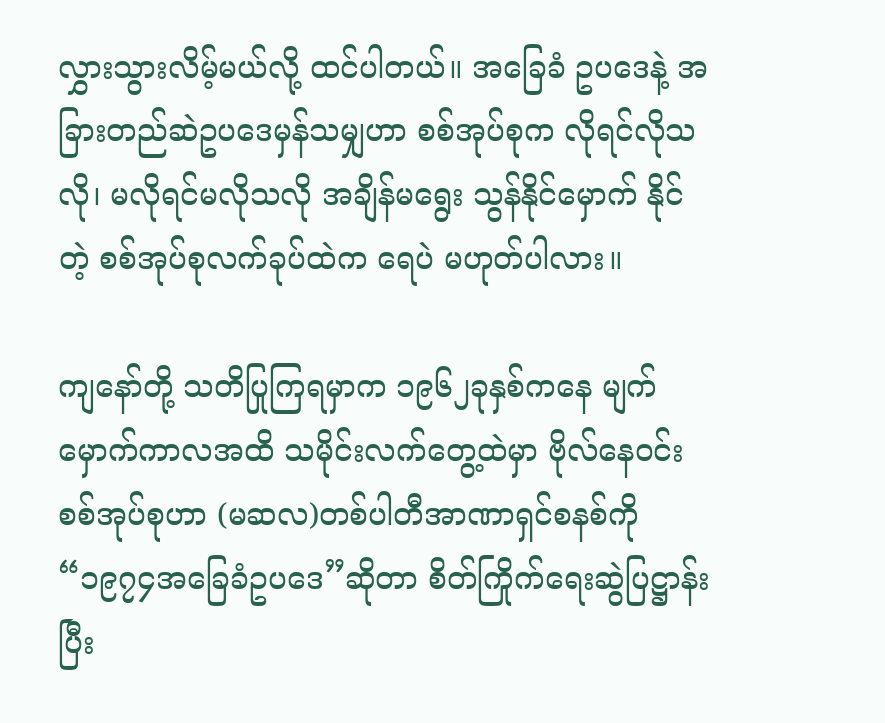လွှားသွားလိမ့်မယ်လို့ ထင်ပါတယ်။ အခြေခံ ဥပဒေနဲ့ အခြားတည်ဆဲဥပဒေမှန်သမျှဟာ စစ်အုပ်စုက လိုရင်လိုသလို၊ မလိုရင်မလိုသလို အချိန်မရွေး သွန်နိုင်မှောက် နိုင်တဲ့ စစ်အုပ်စုလက်ခုပ်ထဲက ရေပဲ မဟုတ်ပါလား။

ကျနော်တို့ သတိပြုကြရမှာက ၁၉၆၂ခုနှစ်ကနေ မျက်မှောက်ကာလအထိ သမိုင်းလက်တွေ့ထဲမှာ ဗိုလ်နေဝင်း စစ်အုပ်စုဟာ (မဆလ)တစ်ပါတီအာဏာရှင်စနစ်ကို “၁၉၇၄အခြေခံဥပဒေ”ဆိုတာ စိတ်ကြိုက်ရေးဆွဲပြဋ္ဌာန်းပြီး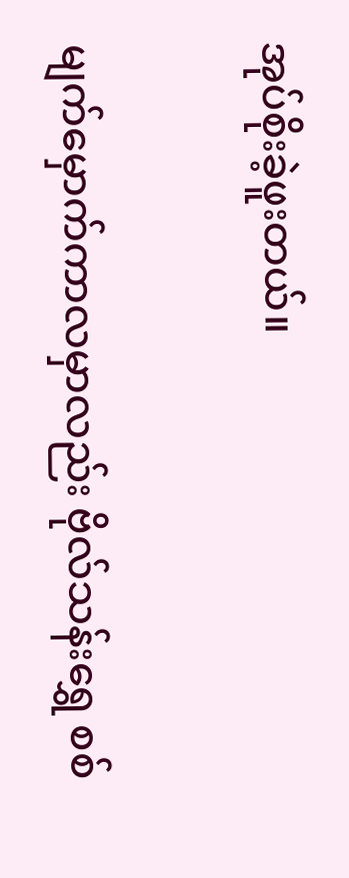အုပ်စိုးခဲ့ဖူးတယ်။

မျက်မှောက်ကာလမှာလည်း ဗိုလ်သန်းရွှေ စစ်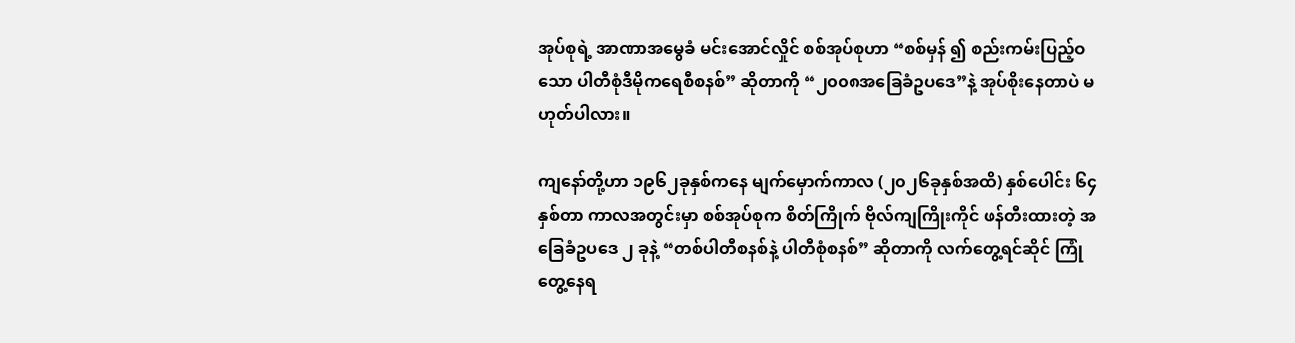အုပ်စုရဲ့ အာဏာအမွေခံ မင်းအောင်လှိုင် စစ်အုပ်စုဟာ “စစ်မှန် ၍ စည်းကမ်းပြည့်ဝသော ပါတီစုံဒီမိုကရေစီစနစ်” ဆိုတာကို “၂၀၀၈အခြေခံဥပဒေ”နဲ့ အုပ်စိုးနေတာပဲ မဟုတ်ပါလား။

ကျနော်တို့ဟာ ၁၉၆၂ခုနှစ်ကနေ မျက်မှောက်ကာလ (၂၀၂၆ခုနှစ်အထိ) နှစ်ပေါင်း ၆၄နှစ်တာ ကာလအတွင်းမှာ စစ်အုပ်စုက စိတ်ကြိုက် ဗိုလ်ကျကြိုးကိုင် ဖန်တီးထားတဲ့ အခြေခံဥပဒေ ၂ ခုနဲ့ “တစ်ပါတီစနစ်နဲ့ ပါတီစုံစနစ်” ဆိုတာကို လက်တွေ့ရင်ဆိုင် ကြုံတွေ့နေရ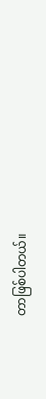တာဖြစ်ပါတယ်။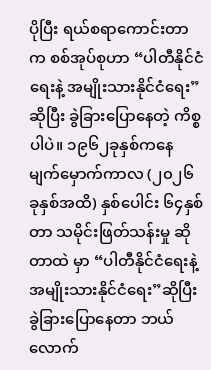ပိုပြီး ရယ်စရာကောင်းတာက စစ်အုပ်စုဟာ “ပါတီနိုင်ငံရေးနဲ့ အမျိုးသားနိုင်ငံရေး” ဆိုပြီး ခွဲခြားပြောနေတဲ့ ကိစ္စပါပဲ။ ၁၉၆၂ခုနှစ်ကနေ မျက်မှောက်ကာလ (၂၀၂၆ ခုနှစ်အထိ) နှစ်ပေါင်း ၆၄နှစ်တာ သမိုင်းဖြတ်သန်းမှု ဆိုတာထဲ မှာ “ပါတီနိုင်ငံရေးနဲ့ အမျိုးသားနိုင်ငံရေး”ဆိုပြီးခွဲခြားပြောနေတာ ဘယ်လောက်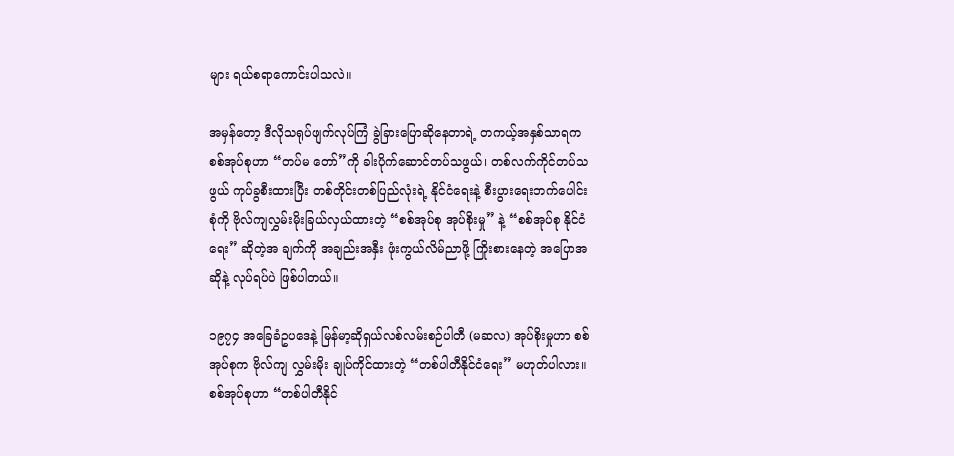များ ရယ်စရာကောင်းပါသလဲ။

အမှန်တော့ ဒီလိုသရုပ်ဖျက်လုပ်ကြံ ခွဲခြားပြောဆိုနေတာရဲ့ တကယ့်အနှစ်သာရက စစ်အုပ်စုဟာ “တပ်မ တော်”ကို ခါးပိုက်ဆောင်တပ်သဖွယ်၊ တစ်လက်ကိုင်တပ်သဖွယ် ကုပ်ခွစီးထားပြီး တစ်တိုင်းတစ်ပြည်လုံးရဲ့ နိုင်ငံရေးနဲ့ စီးပွားရေးဘက်ပေါင်းစုံကို ဗိုလ်ကျလွှမ်းမိုးခြယ်လှယ်ထားတဲ့ “စစ်အုပ်စု အုပ်စိုးမှု” နဲ့ “စစ်အုပ်စု နိုင်ငံရေး” ဆိုတဲ့အ ချက်ကို အချည်းအနှီး ဖုံးကွယ်လိမ်ညာဖို့ ကြိုးစားနေတဲ့ အပြောအဆိုနဲ့ လုပ်ရပ်ပဲ ဖြစ်ပါတယ်။

၁၉၇၄ အခြေခံဥပဒေနဲ့ မြန်မာ့ဆိုရှယ်လစ်လမ်းစဉ်ပါတီ (မဆလ) အုပ်စိုးမှုဟာ စစ်အုပ်စုက ဗိုလ်ကျ လွှမ်းမိုး ချုပ်ကိုင်ထားတဲ့ “တစ်ပါတီနိုင်ငံရေး” မဟုတ်ပါလား။ စစ်အုပ်စုဟာ “တစ်ပါတီနိုင်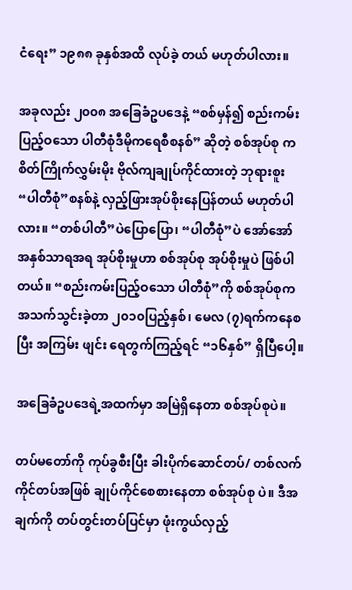ငံရေး” ၁၉၈၈ ခုနှစ်အထိ လုပ်ခဲ့ တယ် မဟုတ်ပါလား။

အခုလည်း ၂၀၀၈ အခြေခံဥပဒေနဲ့ “စစ်မှန်၍ စည်းကမ်းပြည့်ဝသော ပါတီစုံဒီမိုကရေစီစနစ်” ဆိုတဲ့ စစ်အုပ်စု က စိတ်ကြိုက်လွှမ်းမိုး ဗိုလ်ကျချုပ်ကိုင်ထားတဲ့ ဘုရားစူး “ပါတီစုံ”စနစ်နဲ့ လှည့်ဖြားအုပ်စိုးနေပြန်တယ် မဟုတ်ပါ လား။ “တစ်ပါတီ”ပဲပြောပြော၊ “ပါတီစုံ”ပဲ အော်အော် အနှစ်သာရအရ အုပ်စိုးမှုဟာ စစ်အုပ်စု အုပ်စိုးမှုပဲ ဖြစ်ပါတယ်။ “စည်းကမ်းပြည့်ဝသော ပါတီစုံ”ကို စစ်အုပ်စုက အသက်သွင်းခဲ့တာ ၂၀၁၀ပြည့်နှစ်၊ မေလ (၇)ရက်ကနေစပြီး အကြမ်း ဖျင်း ရေတွက်ကြည့်ရင် “၁၆နှစ်” ရှိပြီပေါ့။

အခြေခံဥပဒေရဲ့အထက်မှာ အမြဲရှိနေတာ စစ်အုပ်စုပဲ။

တပ်မတော်ကို ကုပ်ခွစီးပြီး ခါးပိုက်ဆောင်တပ်/ တစ်လက်ကိုင်တပ်အဖြစ် ချုပ်ကိုင်စေစားနေတာ စစ်အုပ်စု ပဲ။ ဒီအချက်ကို တပ်တွင်းတပ်ပြင်မှာ ဖုံးကွယ်လှည့်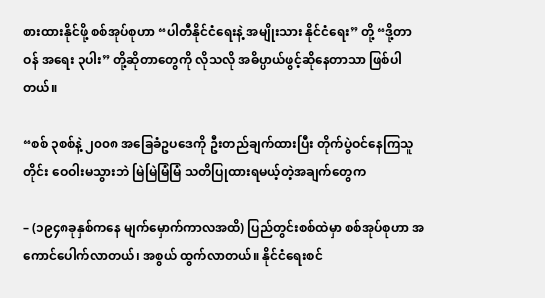စားထားနိုင်ဖို့ စစ်အုပ်စုဟာ “ပါတီနိုင်ငံရေးနဲ့ အမျိုးသား နိုင်ငံရေး” တို့ “ဒို့တာဝန် အရေး ၃ပါး” တို့ဆိုတာတွေကို လိုသလို အဓိပ္ပာယ်ဖွင့်ဆိုနေတာသာ ဖြစ်ပါတယ်။

“စစ် ၃စစ်နဲ့ ၂၀၀၈ အခြေခံဥပဒေကို ဦးတည်ချက်ထားပြီး တိုက်ပွဲဝင်နေကြသူတိုင်း ဝေဝါးမသွားဘဲ မြဲမြဲမြံမြံ သတိပြုထားရမယ့်တဲ့အချက်တွေက

– (၁၉၄၈ခုနှစ်ကနေ မျက်မှောက်ကာလအထိ) ပြည်တွင်းစစ်ထဲမှာ စစ်အုပ်စုဟာ အကောင်ပေါက်လာတယ်၊ အစွယ် ထွက်လာတယ်။ နိုင်ငံရေးစင်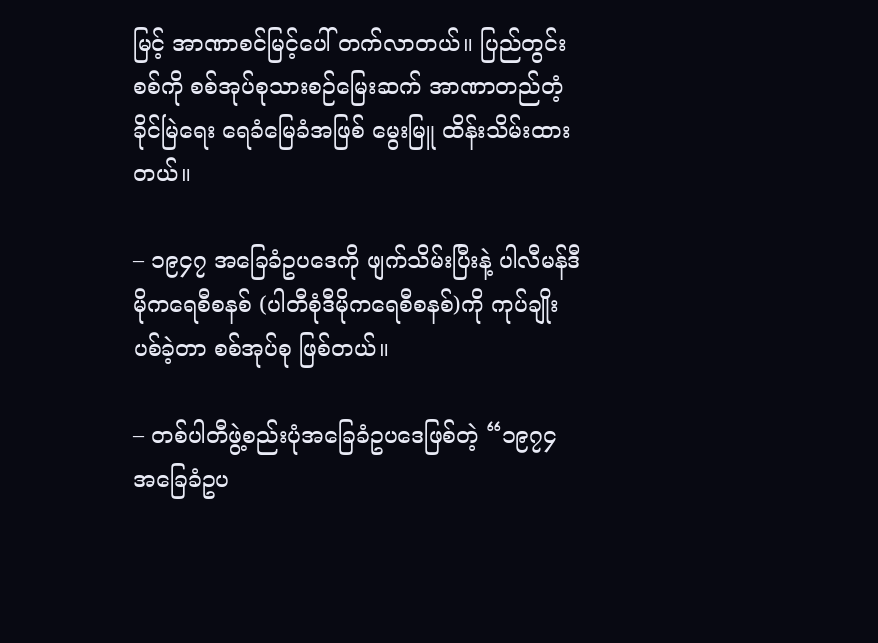မြင့် အာဏာစင်မြင့်ပေါ် တက်လာတယ်။ ပြည်တွင်းစစ်ကို စစ်အုပ်စုသားစဉ်မြေးဆက် အာဏာတည်တံ့ခိုင်မြဲရေး ရေခံမြေခံအဖြစ် မွေးမြူ ထိန်းသိမ်းထားတယ်။

– ၁၉၄၇ အခြေခံဥပဒေကို ဖျက်သိမ်းပြီးနဲ့ ပါလီမန်ဒီမိုကရေစီစနစ် (ပါတီစုံဒီမိုကရေစီစနစ်)ကို ကုပ်ချိုးပစ်ခဲ့တာ စစ်အုပ်စု ဖြစ်တယ်။

– တစ်ပါတီဖွဲ့စည်းပုံအခြေခံဥပဒေဖြစ်တဲ့ “၁၉၇၄ အခြေခံဥပ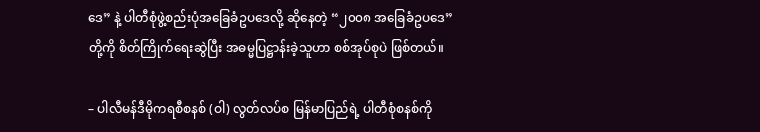ဒေ” နဲ့ ပါတီစုံဖွဲ့စည်းပုံအခြေခံဥပဒေလို့ ဆိုနေတဲ့ “၂၀၀၈ အခြေခံဥပဒေ” တို့ကို စိတ်ကြိုက်ရေးဆွဲပြီး အဓမ္မပြဋ္ဌာန်းခဲ့သူဟာ စစ်အုပ်စုပဲ ဖြစ်တယ်။

– ပါလီမန်ဒီမိုကရစီစနစ် (ဝါ) လွတ်လပ်စ မြန်မာပြည်ရဲ့ ပါတီစုံစနစ်ကို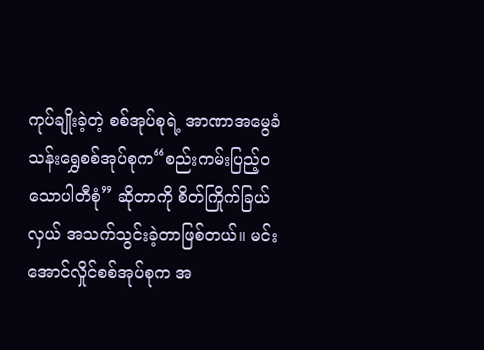ကုပ်ချိုးခဲ့တဲ့ စစ်အုပ်စုရဲ့ အာဏာအမွေခံ သန်းရွှေစစ်အုပ်စုက“စည်းကမ်းပြည့်ဝသောပါတီစုံ” ဆိုတာကို စိတ်ကြိုက်ခြယ်လှယ် အသက်သွင်းခဲ့တာဖြစ်တယ်။ မင်းအောင်လှိုင်စစ်အုပ်စုက အ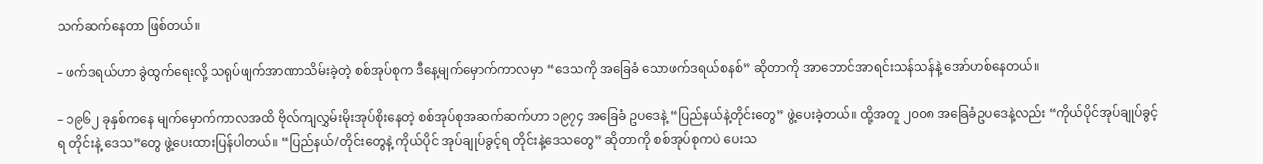သက်ဆက်နေတာ ဖြစ်တယ်။

– ဖက်ဒရယ်ဟာ ခွဲထွက်ရေးလို့ သရုပ်ဖျက်အာဏာသိမ်းခဲ့တဲ့ စစ်အုပ်စုက ဒီနေ့မျက်မှောက်ကာလမှာ “ဒေသကို အခြေခံ သောဖက်ဒရယ်စနစ်” ဆိုတာကို အာဘောင်အာရင်းသန်သန်နဲ့ အော်ဟစ်နေတယ်။

– ၁၉၆၂ ခုနှစ်ကနေ မျက်မှောက်ကာလအထိ ဗိုလ်ကျလွှမ်းမိုးအုပ်စိုးနေတဲ့ စစ်အုပ်စုအဆက်ဆက်ဟာ ၁၉၇၄ အခြေခံ ဥပဒေနဲ့ “ပြည်နယ်နဲ့တိုင်းတွေ” ဖွဲ့ပေးခဲ့တယ်။ ထို့အတူ ၂၀၀၈ အခြေခံဥပဒေနဲ့လည်း “ကိုယ်ပိုင်အုပ်ချုပ်ခွင့်ရ တိုင်းနဲ့ ဒေသ”တွေ ဖွဲ့ပေးထားပြန်ပါတယ်။ “ပြည်နယ်/တိုင်းတွေနဲ့ ကိုယ်ပိုင် အုပ်ချုပ်ခွင့်ရ တိုင်းနဲ့ဒေသတွေ” ဆိုတာကို စစ်အုပ်စုကပဲ ပေးသ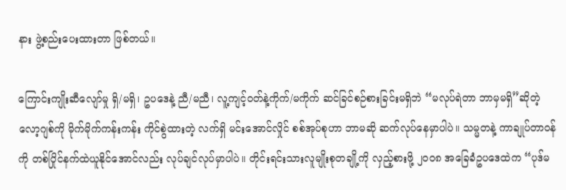နား ဖွဲ့စည်းပေးထားတာ ဖြစ်တယ်။

ကြောင်းကျိုးဆီလျော်မှု ရှိ/မရှိ၊ ဥပဒေနဲ့ ညီ/မညီ၊ လူ့ကျင့်ဝတ်နဲ့ကိုက်/မကိုက် ဆင်ခြင်စဉ်စားခြင်းမရှိဘဲ “မလုပ်ရဲတာ ဘာမှမရှိ”ဆိုတဲ့ လော့ဂျစ်ကို မိုက်မိုက်ကန်းကန်း ကိုင်စွဲထားတဲ့ လက်ရှိ မင်းအောင်လှိုင် စစ်အုပ်စုဟာ ဘာမဆို ဆက်လုပ်နေမှာပါပဲ။ သမ္မတနဲ့ ကာချုပ်တာဝန်ကို တစ်ပြိုင်နက်ထဲယူနိုင်အောင်လည်း လုပ်ချင်လုပ်မှာပါပဲ။ တိုင်းရင်းသားလူမျိုးစုတချို့ကို လှည့်စားဖို့ ၂၀၀၈ အခြေခံဥပဒေထဲက “ပုဒ်မ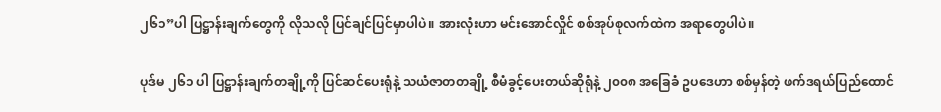၂၆၁”ပါ ပြဋ္ဌာန်းချက်တွေကို လိုသလို ပြင်ချင်ပြင်မှာပါပဲ။ အားလုံးဟာ မင်းအောင်လှိုင် စစ်အုပ်စုလက်ထဲက အရာတွေပါပဲ။

ပုဒ်မ ၂၆၁ ပါ ပြဋ္ဌာန်းချက်တချို့ကို ပြင်ဆင်ပေးရုံနဲ့ သယံဇာတတချို့ စီမံခွင့်ပေးတယ်ဆိုရုံနဲ့ ၂၀၀၈ အခြေခံ ဥပဒေဟာ စစ်မှန်တဲ့ ဖက်ဒရယ်ပြည်ထောင်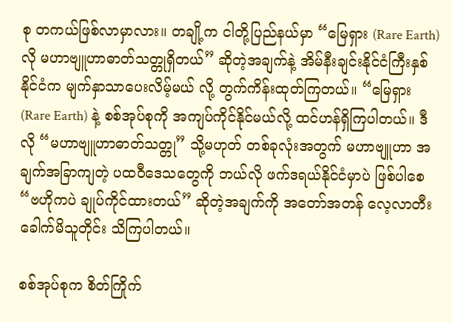စု တကယ်ဖြစ်လာမှာလား။ တချို့က ငါတို့ပြည်နယ်မှာ “မြေရှား (Rare Earth) လို မဟာဗျူဟာဓာတ်သတ္တုရှိတယ်” ဆိုတဲ့အချက်နဲ့ အိမ်နီးချင်းနိုင်ငံကြီးနှစ်နိုင်ငံက မျက်နှာသာပေးလိမ့်မယ် လို့ တွက်ကိန်းထုတ်ကြတယ်။ “မြေရှား (Rare Earth) နဲ့ စစ်အုပ်စုကို အကျပ်ကိုင်နိုင်မယ်လို့ ထင်ဟန်ရှိကြပါတယ်။ ဒီလို “မဟာဗျူဟာဓာတ်သတ္တု” သို့မဟုတ် တစ်ခုလုံးအတွက် မဟာဗျူဟာ အချက်အခြာကျတဲ့ ပထဝီဒေသတွေကို ဘယ်လို ဖက်ဒရယ်နိုင်ငံမှာပဲ ဖြစ်ပါစေ “ဗဟိုကပဲ ချုပ်ကိုင်ထားတယ်” ဆိုတဲ့အချက်ကို အတော်အတန် လေ့လာတီး ခေါက်မိသူတိုင်း သိကြပါတယ်။

စစ်အုပ်စုက စိတ်ကြိုက်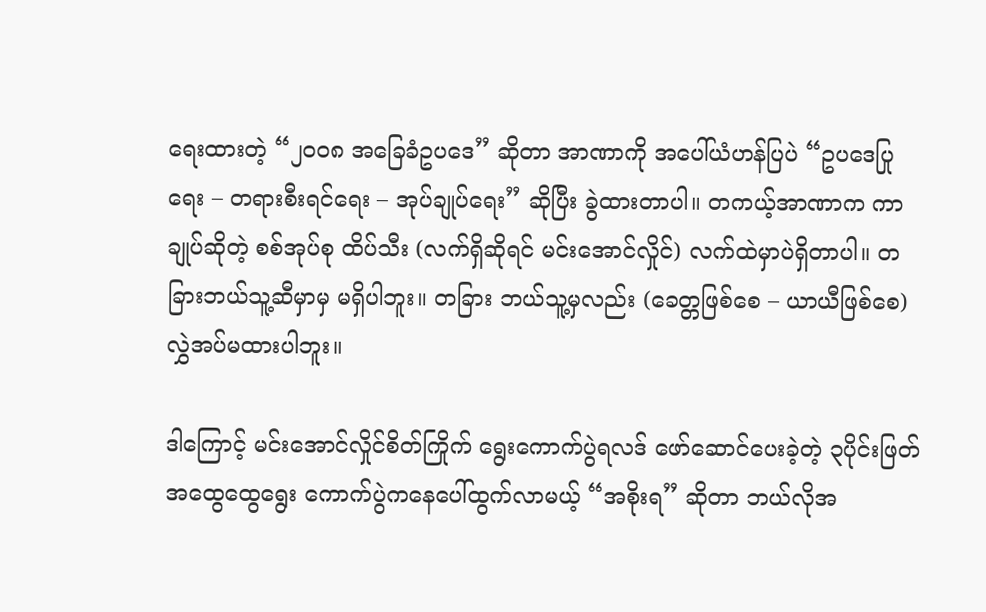ရေးထားတဲ့ “၂၀၀၈ အခြေခံဥပဒေ” ဆိုတာ အာဏာကို အပေါ်ယံဟန်ပြပဲ “ဥပဒေပြု ရေး – တရားစီးရင်ရေး – အုပ်ချုပ်ရေး” ဆိုပြီး ခွဲထားတာပါ။ တကယ့်အာဏာက ကာချုပ်ဆိုတဲ့ စစ်အုပ်စု ထိပ်သီး (လက်ရှိဆိုရင် မင်းအောင်လှိုင်) လက်ထဲမှာပဲရှိတာပါ။ တခြားဘယ်သူ့ဆီမှာမှ မရှိပါဘူး။ တခြား ဘယ်သူ့မှလည်း (ခေတ္တဖြစ်စေ – ယာယီဖြစ်စေ) လွှဲအပ်မထားပါဘူး။

ဒါကြောင့် မင်းအောင်လှိုင်စိတ်ကြိုက် ရွေးကောက်ပွဲရလဒ် ဖော်ဆောင်ပေးခဲ့တဲ့ ၃ပိုင်းဖြတ် အထွေထွေရွေး ကောက်ပွဲကနေပေါ်ထွက်လာမယ့် “အစိုးရ” ဆိုတာ ဘယ်လိုအ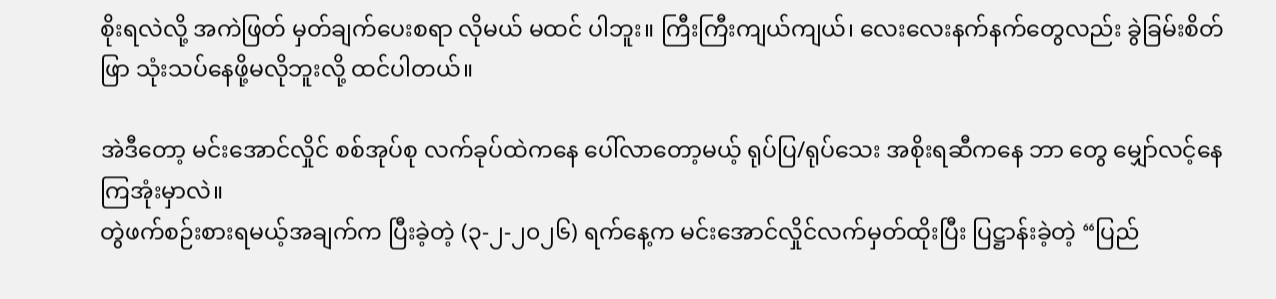စိုးရလဲလို့ အကဲဖြတ် မှတ်ချက်ပေးစရာ လိုမယ် မထင် ပါဘူး။ ကြီးကြီးကျယ်ကျယ်၊ လေးလေးနက်နက်တွေလည်း ခွဲခြမ်းစိတ်ဖြာ သုံးသပ်နေဖို့မလိုဘူးလို့ ထင်ပါတယ်။

အဲဒီတော့ မင်းအောင်လှိုင် စစ်အုပ်စု လက်ခုပ်ထဲကနေ ပေါ်လာတော့မယ့် ရုပ်ပြ/ရုပ်သေး အစိုးရဆီကနေ ဘာ တွေ မျှော်လင့်နေကြအုံးမှာလဲ။
တွဲဖက်စဉ်းစားရမယ့်အချက်က ပြီးခဲ့တဲ့ (၃-၂-၂၀၂၆) ရက်နေ့က မင်းအောင်လှိုင်လက်မှတ်ထိုးပြီး ပြဋ္ဌာန်းခဲ့တဲ့ “ပြည်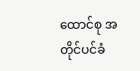ထောင်စု အတိုင်ပင်ခံ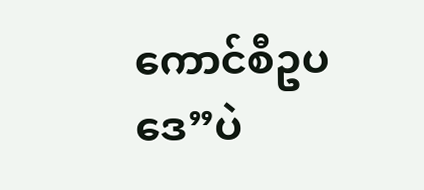ကောင်စီဥပဒေ”ပဲ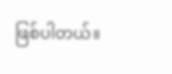ဖြစ်ပါတယ်။